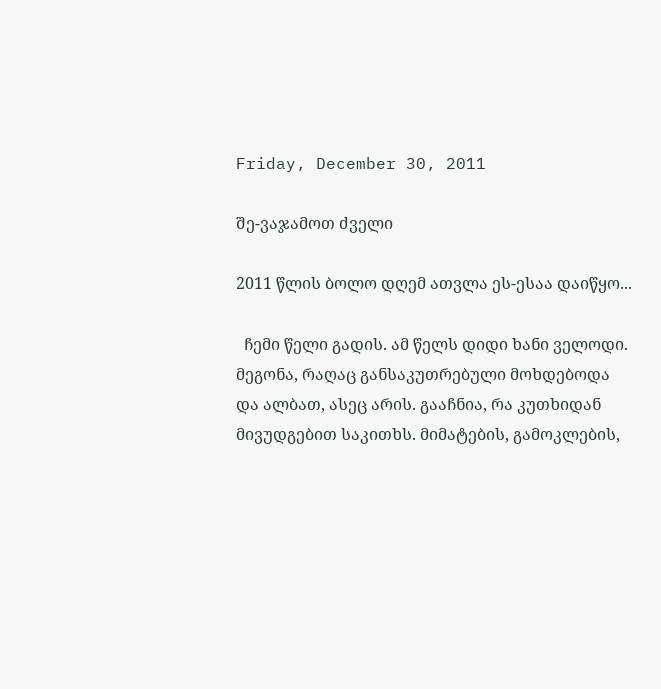Friday, December 30, 2011

შე-ვაჯამოთ ძველი

2011 წლის ბოლო დღემ ათვლა ეს-ესაა დაიწყო...

  ჩემი წელი გადის. ამ წელს დიდი ხანი ველოდი. მეგონა, რაღაც განსაკუთრებული მოხდებოდა და ალბათ, ასეც არის. გააჩნია, რა კუთხიდან მივუდგებით საკითხს. მიმატების, გამოკლების,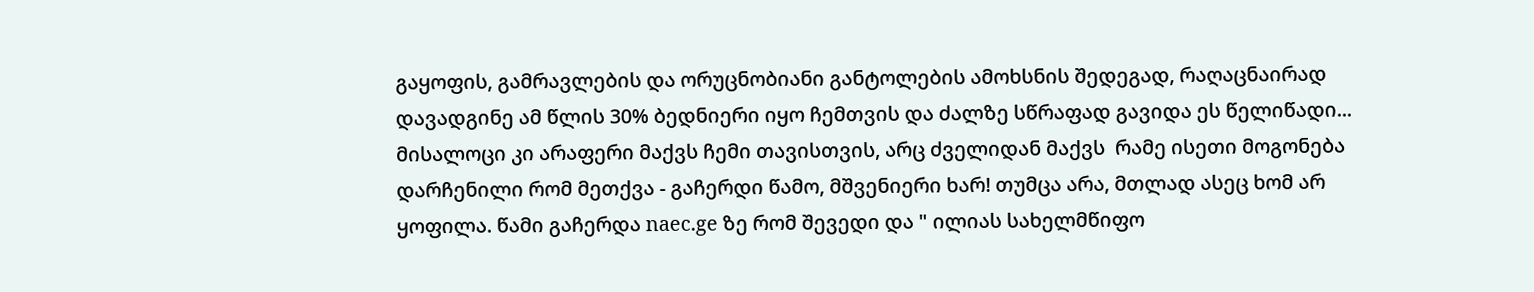გაყოფის, გამრავლების და ორუცნობიანი განტოლების ამოხსნის შედეგად, რაღაცნაირად დავადგინე ამ წლის 30% ბედნიერი იყო ჩემთვის და ძალზე სწრაფად გავიდა ეს წელიწადი... მისალოცი კი არაფერი მაქვს ჩემი თავისთვის, არც ძველიდან მაქვს  რამე ისეთი მოგონება დარჩენილი რომ მეთქვა - გაჩერდი წამო, მშვენიერი ხარ! თუმცა არა, მთლად ასეც ხომ არ ყოფილა. წამი გაჩერდა naec.ge ზე რომ შევედი და " ილიას სახელმწიფო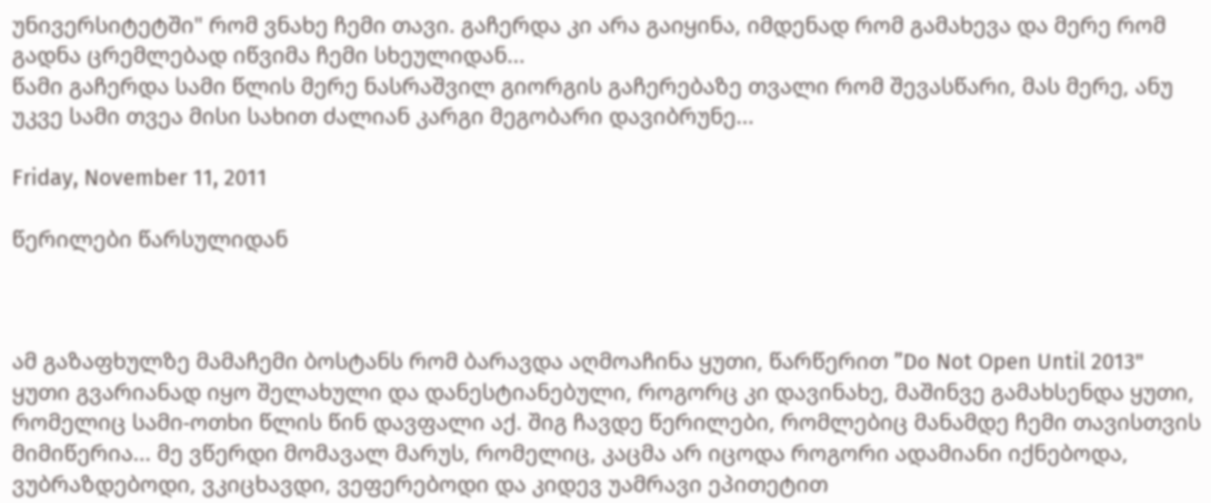უნივერსიტეტში" რომ ვნახე ჩემი თავი. გაჩერდა კი არა გაიყინა, იმდენად რომ გამახევა და მერე რომ გადნა ცრემლებად იწვიმა ჩემი სხეულიდან...
წამი გაჩერდა სამი წლის მერე ნასრაშვილ გიორგის გაჩერებაზე თვალი რომ შევასწარი, მას მერე, ანუ უკვე სამი თვეა მისი სახით ძალიან კარგი მეგობარი დავიბრუნე...

Friday, November 11, 2011

წერილები წარსულიდან



ამ გაზაფხულზე მამაჩემი ბოსტანს რომ ბარავდა აღმოაჩინა ყუთი, წარწერით ”Do Not Open Until 2013" ყუთი გვარიანად იყო შელახული და დანესტიანებული, როგორც კი დავინახე, მაშინვე გამახსენდა ყუთი, რომელიც სამი-ოთხი წლის წინ დავფალი აქ. შიგ ჩავდე წერილები, რომლებიც მანამდე ჩემი თავისთვის მიმიწერია... მე ვწერდი მომავალ მარუს, რომელიც, კაცმა არ იცოდა როგორი ადამიანი იქნებოდა, ვუბრაზდებოდი, ვკიცხავდი, ვეფერებოდი და კიდევ უამრავი ეპითეტით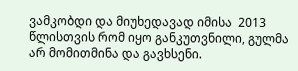ვამკობდი და მიუხედავად იმისა  2013 წლისთვის რომ იყო განკუთვნილი, გულმა არ მომითმინა და გავხსენი.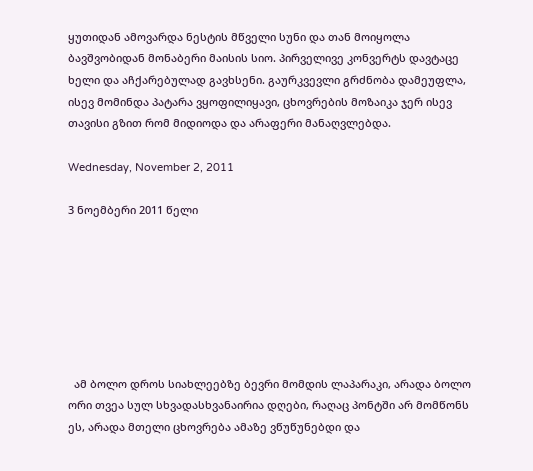ყუთიდან ამოვარდა ნესტის მწველი სუნი და თან მოიყოლა ბავშვობიდან მონაბერი მაისის სიო. პირველივე კონვერტს დავტაცე ხელი და აჩქარებულად გავხსენი. გაურკვევლი გრძნობა დამეუფლა, ისევ მომინდა პატარა ვყოფილიყავი, ცხოვრების მოზაიკა ჯერ ისევ თავისი გზით რომ მიდიოდა და არაფერი მანაღვლებდა.

Wednesday, November 2, 2011

3 ნოემბერი 2011 წელი







  ამ ბოლო დროს სიახლეებზე ბევრი მომდის ლაპარაკი, არადა ბოლო ორი თვეა სულ სხვადასხვანაირია დღები, რაღაც პონტში არ მომწონს ეს, არადა მთელი ცხოვრება ამაზე ვწუწუნებდი და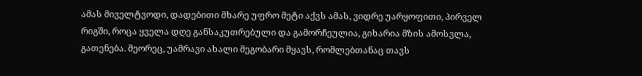ამას მიველტვოდი, დადებითი მხარე უფრო მეტი აქვს ამას, ვიდრე უარყოფითი, პირველ რიგში, როცა ყველა დღე განსაკუთრებული და გამორჩეულია, გიხარია მზის ამოსვლა, გათენება. მეორეც, უამრავი ახალი მეგობარი მყავს, რომლებთანაც თავს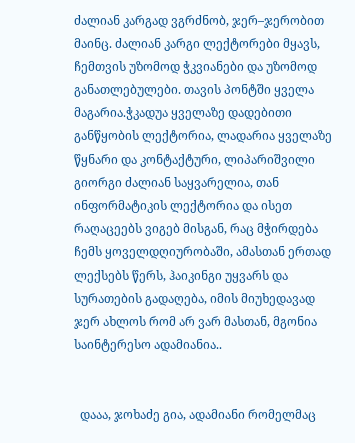ძალიან კარგად ვგრძნობ, ჯერ–ჯერობით მაინც. ძალიან კარგი ლექტორები მყავს, ჩემთვის უზომოდ ჭკვიანები და უზომოდ განათლებულები. თავის პონტში ყველა მაგარია.ჭკადუა ყველაზე დადებითი განწყობის ლექტორია, ლადარია ყველაზე წყნარი და კონტაქტური, ლიპარიშვილი გიორგი ძალიან საყვარელია, თან ინფორმატიკის ლექტორია და ისეთ რაღაცეებს ვიგებ მისგან, რაც მჭირდება ჩემს ყოველდღიურობაში, ამასთან ერთად ლექსებს წერს, ჰაიკინგი უყვარს და სურათების გადაღება, იმის მიუხედავად ჯერ ახლოს რომ არ ვარ მასთან, მგონია საინტერესო ადამიანია..


  დააა, ჯოხაძე გია, ადამიანი რომელმაც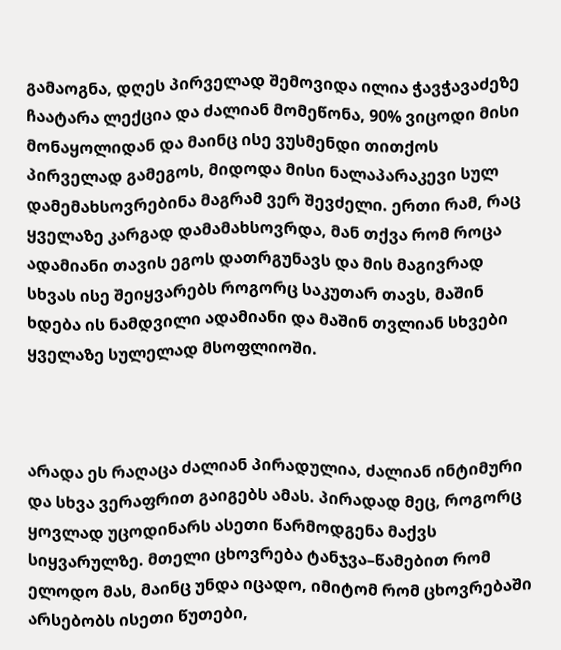გამაოგნა, დღეს პირველად შემოვიდა ილია ჭავჭავაძეზე ჩაატარა ლექცია და ძალიან მომეწონა, 90% ვიცოდი მისი მონაყოლიდან და მაინც ისე ვუსმენდი თითქოს პირველად გამეგოს, მიდოდა მისი ნალაპარაკევი სულ დამემახსოვრებინა მაგრამ ვერ შევძელი. ერთი რამ, რაც ყველაზე კარგად დამამახსოვრდა, მან თქვა რომ როცა ადამიანი თავის ეგოს დათრგუნავს და მის მაგივრად სხვას ისე შეიყვარებს როგორც საკუთარ თავს, მაშინ ხდება ის ნამდვილი ადამიანი და მაშინ თვლიან სხვები ყველაზე სულელად მსოფლიოში.



არადა ეს რაღაცა ძალიან პირადულია, ძალიან ინტიმური და სხვა ვერაფრით გაიგებს ამას. პირადად მეც, როგორც ყოვლად უცოდინარს ასეთი წარმოდგენა მაქვს სიყვარულზე. მთელი ცხოვრება ტანჯვა–წამებით რომ ელოდო მას, მაინც უნდა იცადო, იმიტომ რომ ცხოვრებაში არსებობს ისეთი წუთები,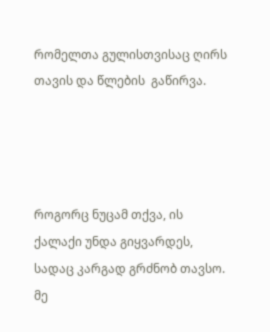რომელთა გულისთვისაც ღირს თავის და წლების  გაწირვა.




როგორც ნუცამ თქვა, ის ქალაქი უნდა გიყვარდეს, სადაც კარგად გრძნობ თავსო. მე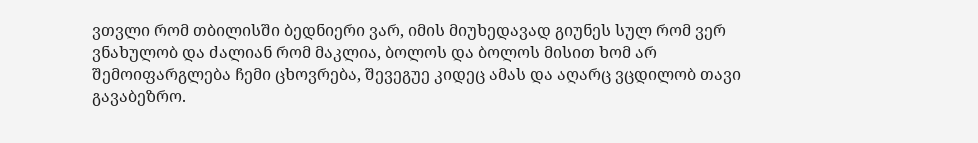ვთვლი რომ თბილისში ბედნიერი ვარ, იმის მიუხედავად გიუნეს სულ რომ ვერ ვნახულობ და ძალიან რომ მაკლია, ბოლოს და ბოლოს მისით ხომ არ შემოიფარგლება ჩემი ცხოვრება, შევეგუე კიდეც ამას და აღარც ვცდილობ თავი გავაბეზრო.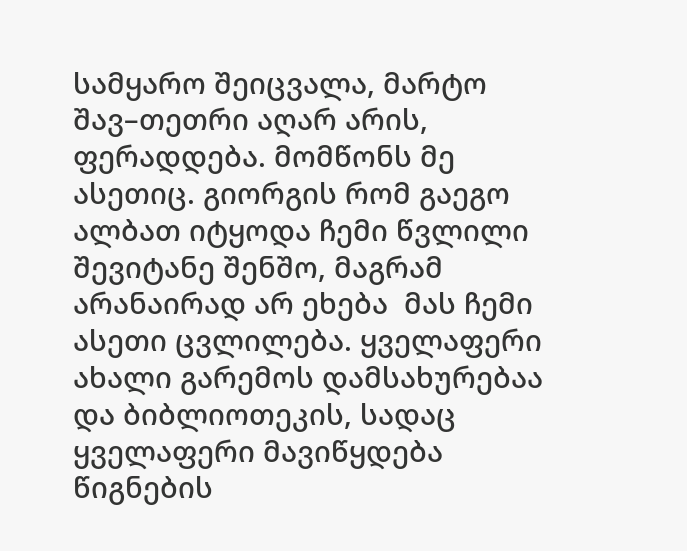სამყარო შეიცვალა, მარტო შავ–თეთრი აღარ არის, ფერადდება. მომწონს მე ასეთიც. გიორგის რომ გაეგო ალბათ იტყოდა ჩემი წვლილი შევიტანე შენშო, მაგრამ არანაირად არ ეხება  მას ჩემი ასეთი ცვლილება. ყველაფერი ახალი გარემოს დამსახურებაა და ბიბლიოთეკის, სადაც ყველაფერი მავიწყდება წიგნების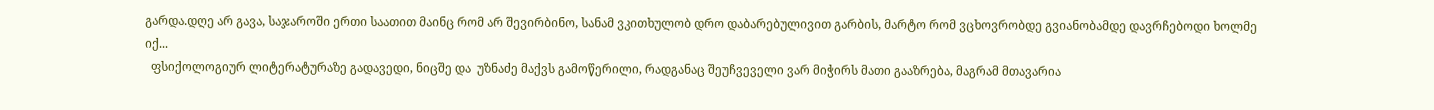გარდა.დღე არ გავა, საჯაროში ერთი საათით მაინც რომ არ შევირბინო, სანამ ვკითხულობ დრო დაბარებულივით გარბის, მარტო რომ ვცხოვრობდე გვიანობამდე დავრჩებოდი ხოლმე იქ...
  ფსიქოლოგიურ ლიტერატურაზე გადავედი, ნიცშე და  უზნაძე მაქვს გამოწერილი, რადგანაც შეუჩვეველი ვარ მიჭირს მათი გააზრება, მაგრამ მთავარია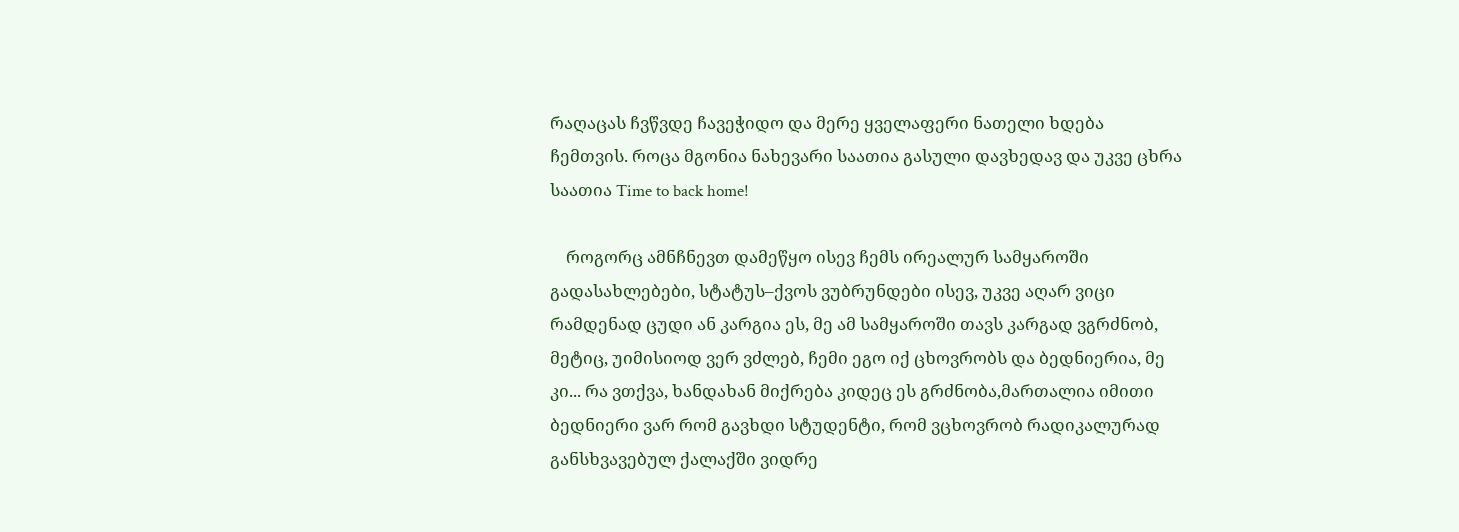რაღაცას ჩვწვდე ჩავეჭიდო და მერე ყველაფერი ნათელი ხდება ჩემთვის. როცა მგონია ნახევარი საათია გასული დავხედავ და უკვე ცხრა საათია Time to back home!

    როგორც ამნჩნევთ დამეწყო ისევ ჩემს ირეალურ სამყაროში გადასახლებები, სტატუს–ქვოს ვუბრუნდები ისევ, უკვე აღარ ვიცი რამდენად ცუდი ან კარგია ეს, მე ამ სამყაროში თავს კარგად ვგრძნობ, მეტიც, უიმისიოდ ვერ ვძლებ, ჩემი ეგო იქ ცხოვრობს და ბედნიერია, მე კი... რა ვთქვა, ხანდახან მიქრება კიდეც ეს გრძნობა,მართალია იმითი ბედნიერი ვარ რომ გავხდი სტუდენტი, რომ ვცხოვრობ რადიკალურად განსხვავებულ ქალაქში ვიდრე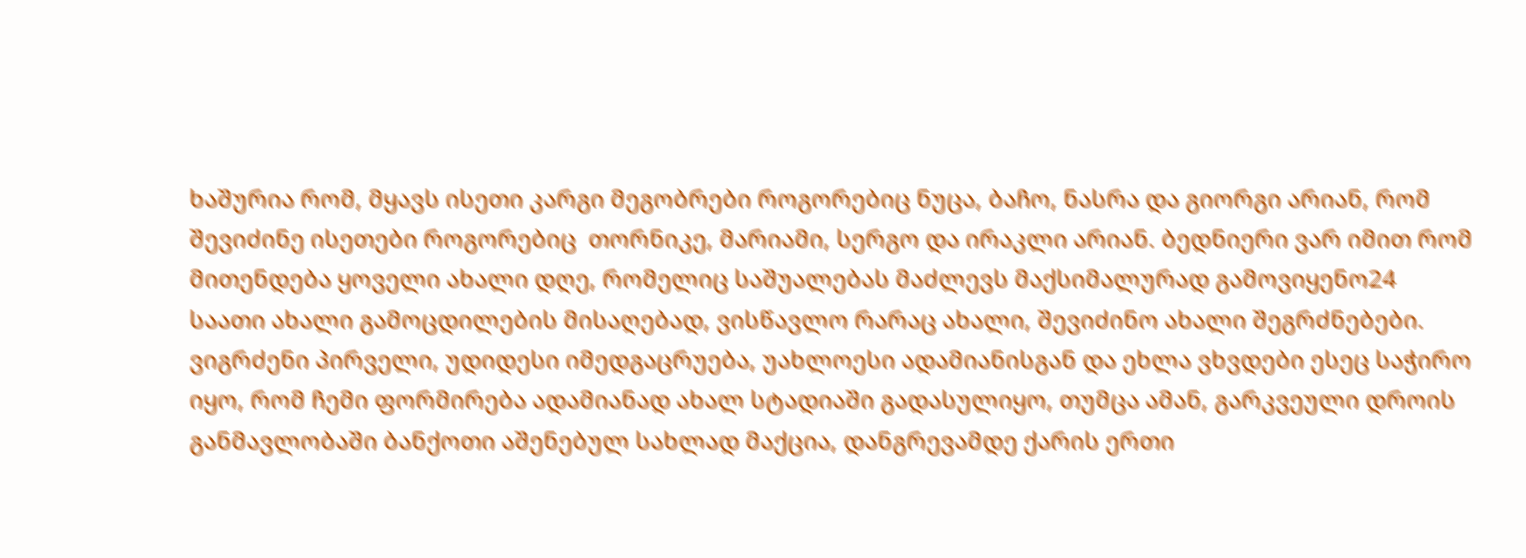ხაშურია რომ, მყავს ისეთი კარგი მეგობრები როგორებიც ნუცა, ბაჩო, ნასრა და გიორგი არიან, რომ შევიძინე ისეთები როგორებიც  თორნიკე, მარიამი, სერგო და ირაკლი არიან. ბედნიერი ვარ იმით რომ მითენდება ყოველი ახალი დღე, რომელიც საშუალებას მაძლევს მაქსიმალურად გამოვიყენო24 საათი ახალი გამოცდილების მისაღებად, ვისწავლო რარაც ახალი, შევიძინო ახალი შეგრძნებები. ვიგრძენი პირველი, უდიდესი იმედგაცრუება, უახლოესი ადამიანისგან და ეხლა ვხვდები ესეც საჭირო იყო, რომ ჩემი ფორმირება ადამიანად ახალ სტადიაში გადასულიყო, თუმცა ამან, გარკვეული დროის განმავლობაში ბანქოთი აშენებულ სახლად მაქცია, დანგრევამდე ქარის ერთი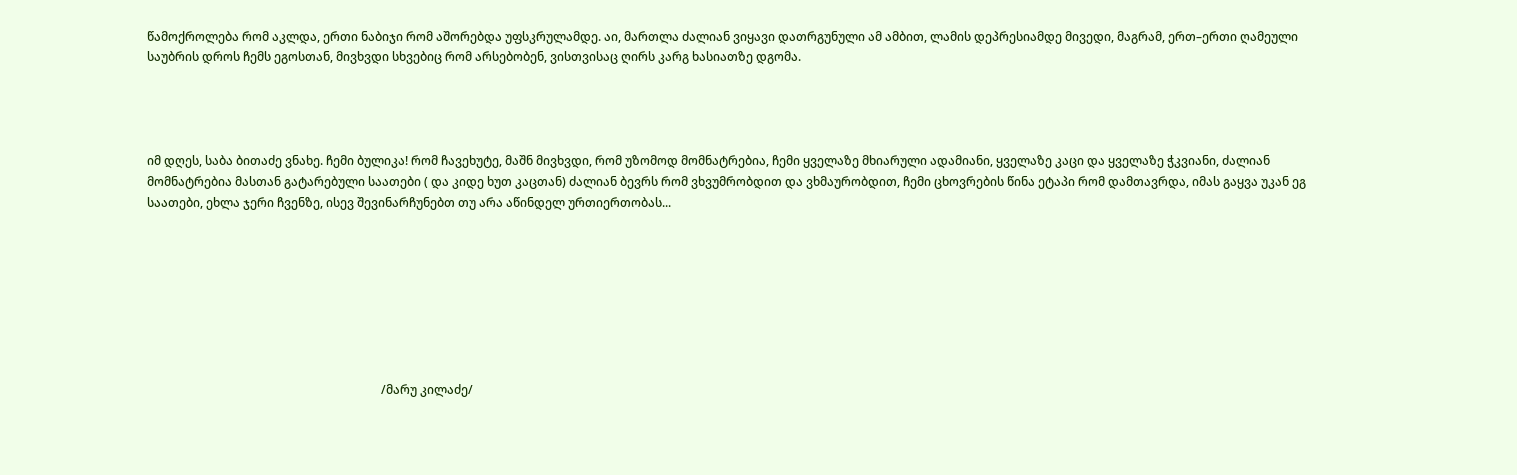წამოქროლება რომ აკლდა, ერთი ნაბიჯი რომ აშორებდა უფსკრულამდე. აი, მართლა ძალიან ვიყავი დათრგუნული ამ ამბით, ლამის დეპრესიამდე მივედი, მაგრამ, ერთ–ერთი ღამეული საუბრის დროს ჩემს ეგოსთან, მივხვდი სხვებიც რომ არსებობენ, ვისთვისაც ღირს კარგ ხასიათზე დგომა.




იმ დღეს, საბა ბითაძე ვნახე. ჩემი ბულიკა! რომ ჩავეხუტე, მაშნ მივხვდი, რომ უზომოდ მომნატრებია, ჩემი ყველაზე მხიარული ადამიანი, ყველაზე კაცი და ყველაზე ჭკვიანი, ძალიან მომნატრებია მასთან გატარებული საათები ( და კიდე ხუთ კაცთან) ძალიან ბევრს რომ ვხვუმრობდით და ვხმაურობდით, ჩემი ცხოვრების წინა ეტაპი რომ დამთავრდა, იმას გაყვა უკან ეგ საათები, ეხლა ჯერი ჩვენზე, ისევ შევინარჩუნებთ თუ არა აწინდელ ურთიერთობას...








                                                                              /მარუ კილაძე/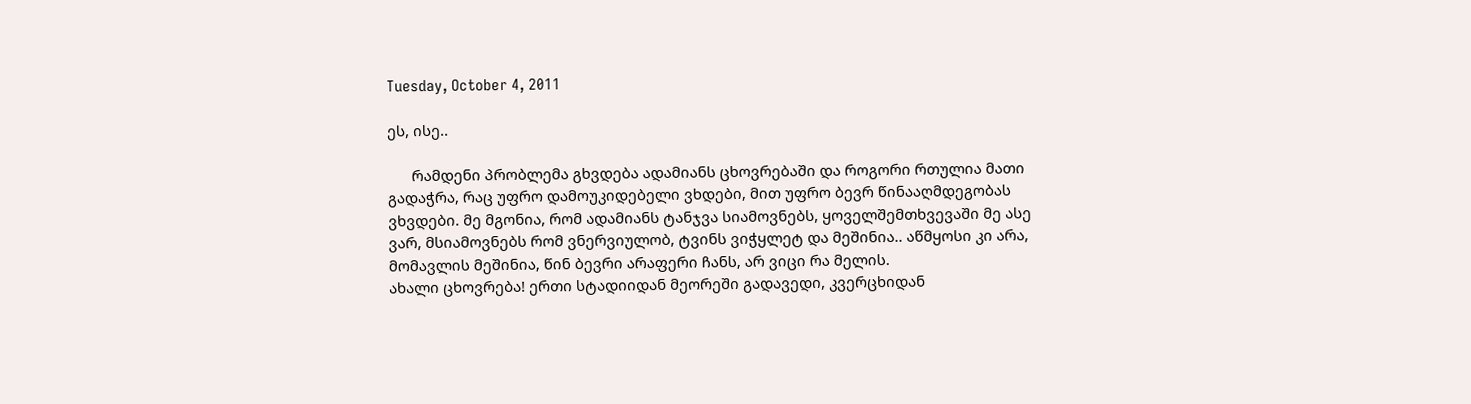Tuesday, October 4, 2011

ეს, ისე..

      რამდენი პრობლემა გხვდება ადამიანს ცხოვრებაში და როგორი რთულია მათი გადაჭრა, რაც უფრო დამოუკიდებელი ვხდები, მით უფრო ბევრ წინააღმდეგობას ვხვდები. მე მგონია, რომ ადამიანს ტანჯვა სიამოვნებს, ყოველშემთხვევაში მე ასე ვარ, მსიამოვნებს რომ ვნერვიულობ, ტვინს ვიჭყლეტ და მეშინია.. აწმყოსი კი არა, მომავლის მეშინია, წინ ბევრი არაფერი ჩანს, არ ვიცი რა მელის.
ახალი ცხოვრება! ერთი სტადიიდან მეორეში გადავედი, კვერცხიდან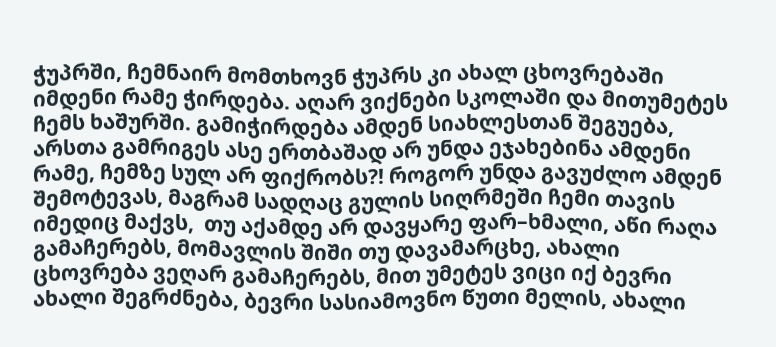ჭუპრში, ჩემნაირ მომთხოვნ ჭუპრს კი ახალ ცხოვრებაში იმდენი რამე ჭირდება. აღარ ვიქნები სკოლაში და მითუმეტეს ჩემს ხაშურში. გამიჭირდება ამდენ სიახლესთან შეგუება, არსთა გამრიგეს ასე ერთბაშად არ უნდა ეჯახებინა ამდენი რამე, ჩემზე სულ არ ფიქრობს?! როგორ უნდა გავუძლო ამდენ შემოტევას, მაგრამ სადღაც გულის სიღრმეში ჩემი თავის იმედიც მაქვს,  თუ აქამდე არ დავყარე ფარ–ხმალი, აწი რაღა გამაჩერებს, მომავლის შიში თუ დავამარცხე, ახალი ცხოვრება ვეღარ გამაჩერებს, მით უმეტეს ვიცი იქ ბევრი ახალი შეგრძნება, ბევრი სასიამოვნო წუთი მელის, ახალი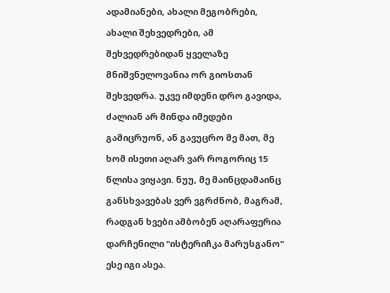ადამიანები, ახალი მეგობრები, ახალი შეხვედრები, ამ შეხვედრებიდან ყველაზე მნიშვნელოვანია ორ გიოსთან შეხვედრა. უკვე იმდენი დრო გავიდა, ძალიან არ მინდა იმედები გამიცრუონ, ან გავუცრო მე მათ, მე ხომ ისეთი აღარ ვარ როგორიც 15 წლისა ვიყავი. ნუუ, მე მაინცდამაინც განსხვავებას ვერ ვგრძნობ, მაგრამ, რადგან ხვები ამბობენ აღარაფერია დარჩენილი "ისტერიჩკა მარუსგანო" ესე იგი ასეა.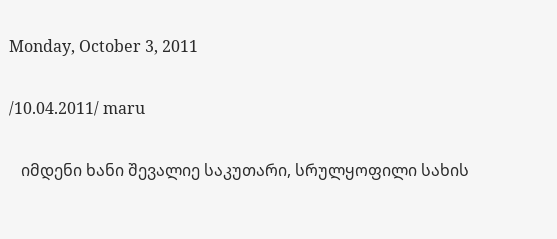Monday, October 3, 2011

/10.04.2011/ maru

   იმდენი ხანი შევალიე საკუთარი, სრულყოფილი სახის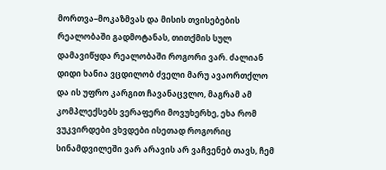მორთვა–მოკაზმვას და მისის თვისებების რეალობაში გადმოტანას, თითქმის სულ დამავიწყდა რეალობაში როგორი ვარ. ძალიან დიდი ხანია ვცდილობ ძველი მარუ ავაორთქლო და ის უფრო კარგით ჩავანაცვლო, მაგრამ ამ კომპლექსებს ვერაფერი მოვუხერხე, ეხა რომ ვუკვირდები ვხვდები ისეთად როგორიც სინამდვილეში ვარ არავის არ ვაჩვენებ თავს, ჩემ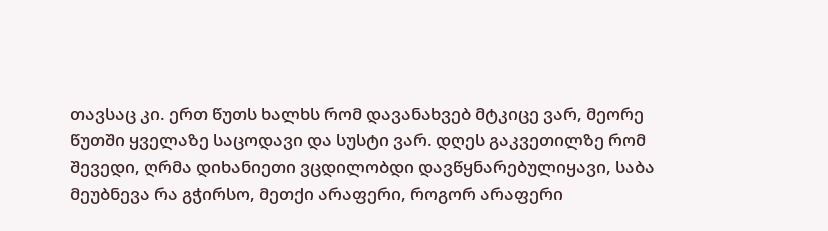თავსაც კი. ერთ წუთს ხალხს რომ დავანახვებ მტკიცე ვარ, მეორე წუთში ყველაზე საცოდავი და სუსტი ვარ. დღეს გაკვეთილზე რომ შევედი, ღრმა დიხანიეთი ვცდილობდი დავწყნარებულიყავი, საბა მეუბნევა რა გჭირსო, მეთქი არაფერი, როგორ არაფერი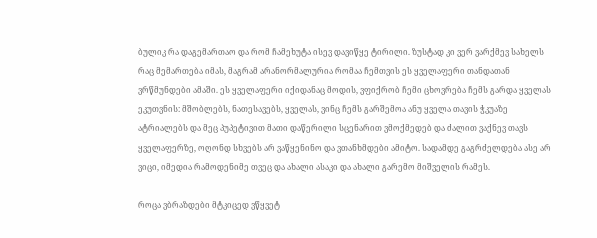ბულიკ რა დაგემართაო და რომ ჩამეხუტა ისევ დავიწყე ტირილი. ზუსტად კი ვერ ვარქმევ სახელს რაც მემართება იმას, მაგრამ არანორმალურია რომაა ჩემთვის ეს ყველაფერი თანდათან ვრწმუნდები ამაში. ეს ყველაფერი იქიდანაც მოდის, ვფიქრობ ჩემი ცხოვრება ჩემს გარდა ყველას ეკუთვნის: მშობლებს, ნათესავებს, ყველას, ვინც ჩემს გარშემოა ანუ ყველა თავის ჭკუაზე ატრიალებს და მეც პუპეტივით მათი დაწერილი სცენარით ვმოქმედებ და ძალით ვაქნევ თავს ყველაფერზე, ოღონდ სხვებს არ ვაწყენინო და ვთანხმდები ამიტო. სადამდე გაგრძელდება ასე არ ვიცი, იმედია რამოდენიმე თვეც და ახალი ასაკი და ახალი გარემო მიშველის რამეს.

როცა ვბრაზდები მტკიცედ ვწყვეტ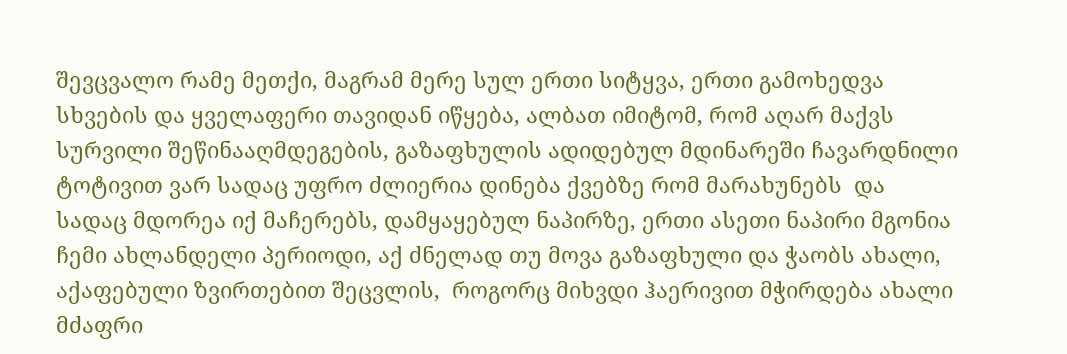შევცვალო რამე მეთქი, მაგრამ მერე სულ ერთი სიტყვა, ერთი გამოხედვა სხვების და ყველაფერი თავიდან იწყება, ალბათ იმიტომ, რომ აღარ მაქვს  სურვილი შეწინააღმდეგების, გაზაფხულის ადიდებულ მდინარეში ჩავარდნილი ტოტივით ვარ სადაც უფრო ძლიერია დინება ქვებზე რომ მარახუნებს  და სადაც მდორეა იქ მაჩერებს, დამყაყებულ ნაპირზე, ერთი ასეთი ნაპირი მგონია ჩემი ახლანდელი პერიოდი, აქ ძნელად თუ მოვა გაზაფხული და ჭაობს ახალი, აქაფებული ზვირთებით შეცვლის,  როგორც მიხვდი ჰაერივით მჭირდება ახალი მძაფრი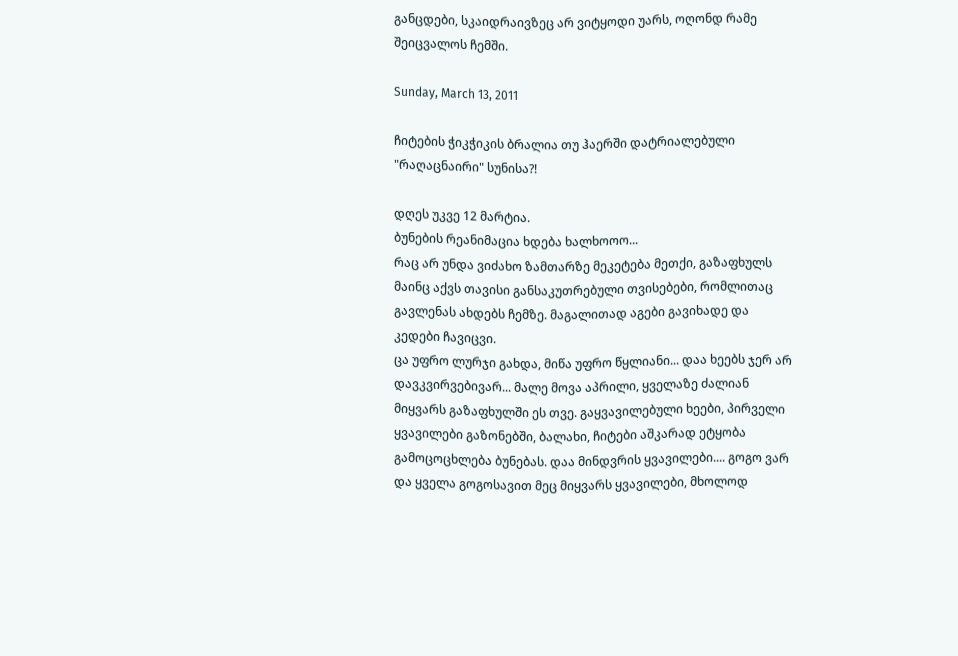განცდები, სკაიდრაივზეც არ ვიტყოდი უარს, ოღონდ რამე შეიცვალოს ჩემში.

Sunday, March 13, 2011

ჩიტების ჭიკჭიკის ბრალია თუ ჰაერში დატრიალებული "რაღაცნაირი" სუნისა?!

დღეს უკვე 12 მარტია.
ბუნების რეანიმაცია ხდება ხალხოოო...
რაც არ უნდა ვიძახო ზამთარზე მეკეტება მეთქი, გაზაფხულს მაინც აქვს თავისი განსაკუთრებული თვისებები, რომლითაც გავლენას ახდებს ჩემზე. მაგალითად აგები გავიხადე და კედები ჩავიცვი.
ცა უფრო ლურჯი გახდა, მიწა უფრო წყლიანი... დაა ხეებს ჯერ არ დავკვირვებივარ... მალე მოვა აპრილი, ყველაზე ძალიან მიყვარს გაზაფხულში ეს თვე. გაყვავილებული ხეები, პირველი ყვავილები გაზონებში, ბალახი, ჩიტები აშკარად ეტყობა გამოცოცხლება ბუნებას. დაა მინდვრის ყვავილები.... გოგო ვარ და ყველა გოგოსავით მეც მიყვარს ყვავილები, მხოლოდ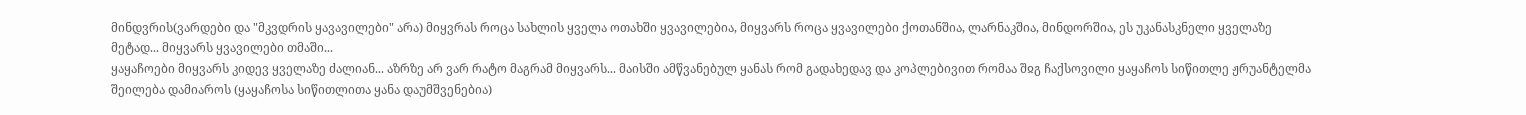მინდვრის(ვარდები და "მკვდრის ყავავილები" არა) მიყვრას როცა სახლის ყველა ოთახში ყვავილებია, მიყვარს როცა ყვავილები ქოთანშია, ლარნაკშია, მინდორშია, ეს უკანასკნელი ყველაზე მეტად... მიყვარს ყვავილები თმაში...
ყაყაჩოები მიყვარს კიდევ ყველაზე ძალიან... აზრზე არ ვარ რატო მაგრამ მიყვარს... მაისში ამწვანებულ ყანას რომ გადახედავ და კოპლებივით რომაა შჲგ ჩაქსოვილი ყაყაჩოს სიწითლე ჟრუანტელმა შეილება დამიაროს (ყაყაჩოსა სიწითლითა ყანა დაუმშვენებია)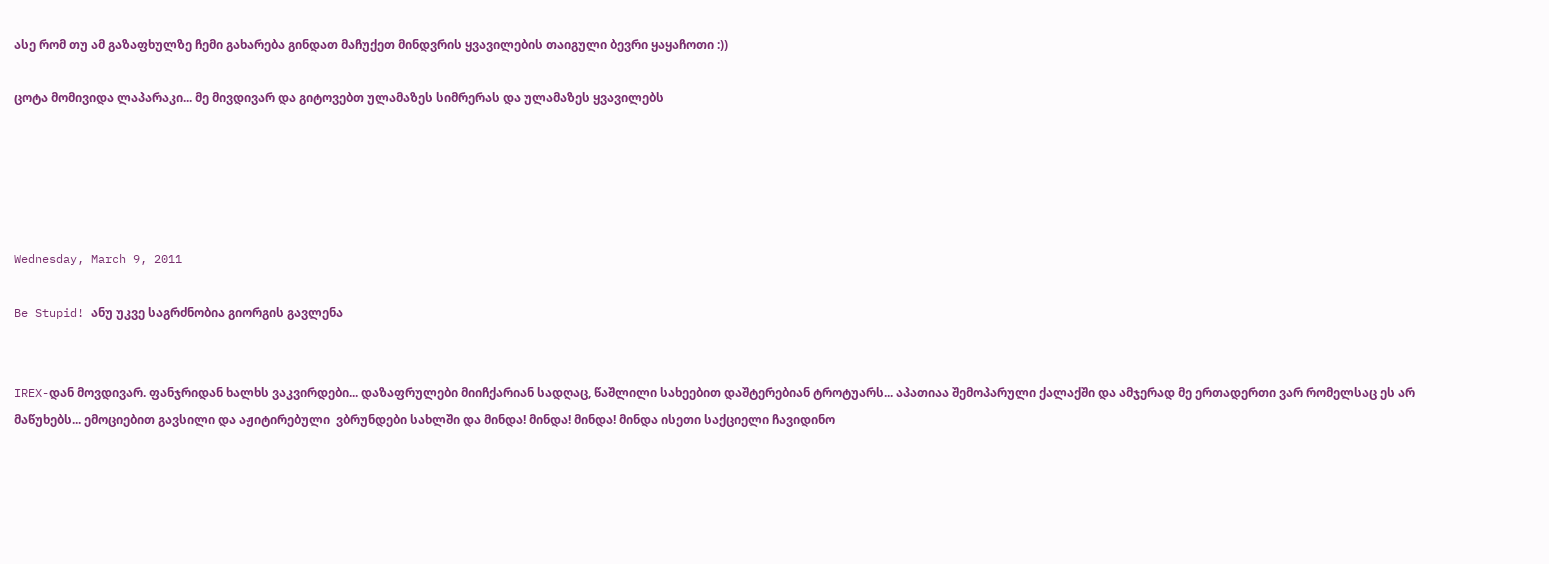ასე რომ თუ ამ გაზაფხულზე ჩემი გახარება გინდათ მაჩუქეთ მინდვრის ყვავილების თაიგული ბევრი ყაყაჩოთი :))

ცოტა მომივიდა ლაპარაკი... მე მივდივარ და გიტოვებთ ულამაზეს სიმრერას და ულამაზეს ყვავილებს





Wednesday, March 9, 2011

Be Stupid! ანუ უკვე საგრძნობია გიორგის გავლენა


IREX-დან მოვდივარ. ფანჯრიდან ხალხს ვაკვირდები... დაზაფრულები მიიჩქარიან სადღაც, წაშლილი სახეებით დაშტერებიან ტროტუარს... აპათიაა შემოპარული ქალაქში და ამჯერად მე ერთადერთი ვარ რომელსაც ეს არ მაწუხებს... ემოციებით გავსილი და აჟიტირებული  ვბრუნდები სახლში და მინდა! მინდა! მინდა! მინდა ისეთი საქციელი ჩავიდინო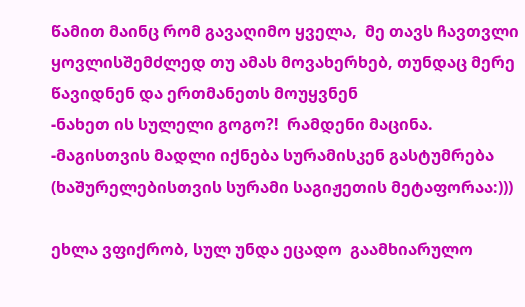წამით მაინც რომ გავაღიმო ყველა,  მე თავს ჩავთვლი ყოვლისშემძლედ თუ ამას მოვახერხებ, თუნდაც მერე წავიდნენ და ერთმანეთს მოუყვნენ
-ნახეთ ის სულელი გოგო?!  რამდენი მაცინა.
-მაგისთვის მადლი იქნება სურამისკენ გასტუმრება (ხაშურელებისთვის სურამი საგიჟეთის მეტაფორაა:)))

ეხლა ვფიქრობ, სულ უნდა ეცადო  გაამხიარულო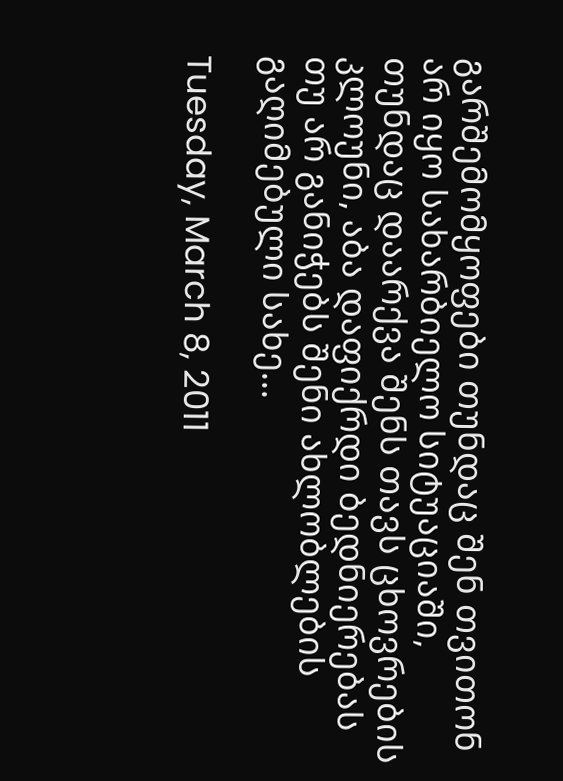გარშემომყოფები თუნდაც შენ თვითონ არ იყო სახარბიელო სიტუაციაში, თუნდაც დაარქვა შენს თავს ცხოვრების კლოუნი, აბა დაფიქრდი ბედნიერებას თუ არ განიჭებს შენი ახლობლების გაღიმებული სახე...

Tuesday, March 8, 2011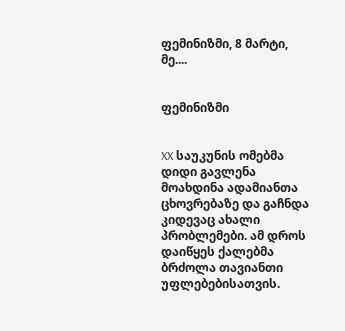ფემინიზმი, 8 მარტი, მე....


ფემინიზმი


XX საუკუნის ომებმა დიდი გავლენა მოახდინა ადამიანთა ცხოვრებაზე და გაჩნდა კიდევაც ახალი პრობლემები. ამ დროს დაიწყეს ქალებმა ბრძოლა თავიანთი უფლებებისათვის.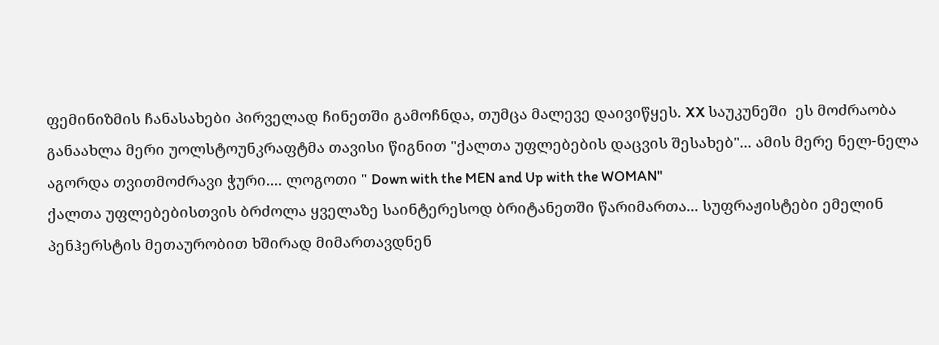ფემინიზმის ჩანასახები პირველად ჩინეთში გამოჩნდა, თუმცა მალევე დაივიწყეს. XX საუკუნეში  ეს მოძრაობა განაახლა მერი უოლსტოუნკრაფტმა თავისი წიგნით "ქალთა უფლებების დაცვის შესახებ"... ამის მერე ნელ-ნელა აგორდა თვითმოძრავი ჭური.... ლოგოთი " Down with the MEN and Up with the WOMAN"
ქალთა უფლებებისთვის ბრძოლა ყველაზე საინტერესოდ ბრიტანეთში წარიმართა... სუფრაჟისტები ემელინ პენჰერსტის მეთაურობით ხშირად მიმართავდნენ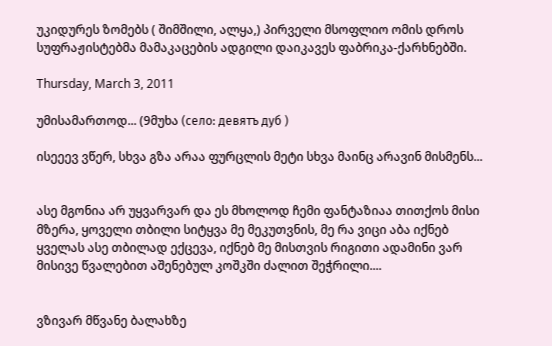უკიდურეს ზომებს ( შიმშილი, ალყა,) პირველი მსოფლიო ომის დროს სუფრაჟისტებმა მამაკაცების ადგილი დაიკავეს ფაბრიკა-ქარხნებში.

Thursday, March 3, 2011

უმისამართოდ... (9მუხა (село: девятъ дуб )

ისეეევ ვწერ, სხვა გზა არაა ფურცლის მეტი სხვა მაინც არავინ მისმენს...


ასე მგონია არ უყვარვარ და ეს მხოლოდ ჩემი ფანტაზიაა თითქოს მისი მზერა, ყოველი თბილი სიტყვა მე მეკუთვნის, მე რა ვიცი აბა იქნებ ყველას ასე თბილად ექცევა, იქნებ მე მისთვის რიგითი ადამინი ვარ მისივე წვალებით აშენებულ კოშკში ძალით შეჭრილი....


ვზივარ მწვანე ბალახზე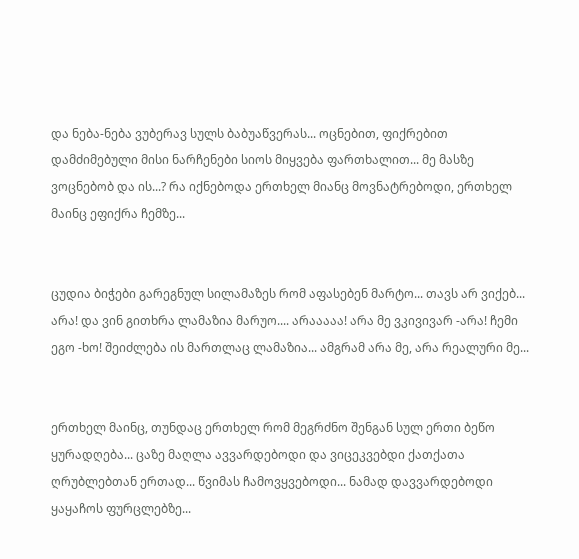და ნება-ნება ვუბერავ სულს ბაბუაწვერას... ოცნებით, ფიქრებით დამძიმებული მისი ნარჩენები სიოს მიყვება ფართხალით... მე მასზე ვოცნებობ და ის...? რა იქნებოდა ერთხელ მიანც მოვნატრებოდი, ერთხელ მაინც ეფიქრა ჩემზე...


ცუდია ბიჭები გარეგნულ სილამაზეს რომ აფასებენ მარტო... თავს არ ვიქებ... არა! და ვინ გითხრა ლამაზია მარუო.... არააააა! არა მე ვკივივარ -არა! ჩემი ეგო -ხო! შეიძლება ის მართლაც ლამაზია... ამგრამ არა მე, არა რეალური მე...


ერთხელ მაინც, თუნდაც ერთხელ რომ მეგრძნო შენგან სულ ერთი ბეწო ყურადღება... ცაზე მაღლა ავვარდებოდი და ვიცეკვებდი ქათქათა ღრუბლებთან ერთად... წვიმას ჩამოვყვებოდი... ნამად დავვარდებოდი ყაყაჩოს ფურცლებზე...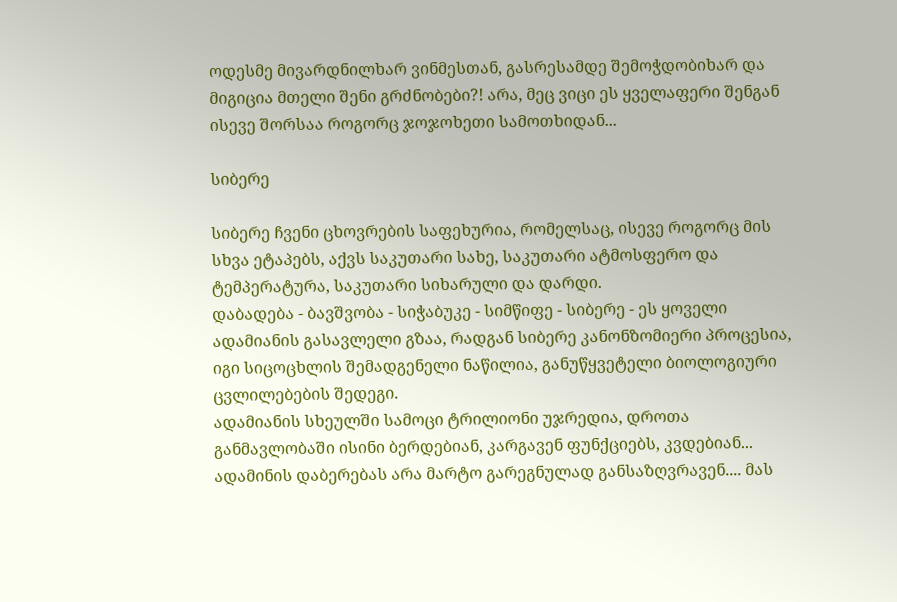ოდესმე მივარდნილხარ ვინმესთან, გასრესამდე შემოჭდობიხარ და მიგიცია მთელი შენი გრძნობები?! არა, მეც ვიცი ეს ყველაფერი შენგან ისევე შორსაა როგორც ჯოჯოხეთი სამოთხიდან...

სიბერე

სიბერე ჩვენი ცხოვრების საფეხურია, რომელსაც, ისევე როგორც მის სხვა ეტაპებს, აქვს საკუთარი სახე, საკუთარი ატმოსფერო და ტემპერატურა, საკუთარი სიხარული და დარდი.
დაბადება - ბავშვობა - სიჭაბუკე - სიმწიფე - სიბერე - ეს ყოველი ადამიანის გასავლელი გზაა, რადგან სიბერე კანონზომიერი პროცესია, იგი სიცოცხლის შემადგენელი ნაწილია, განუწყვეტელი ბიოლოგიური ცვლილებების შედეგი.
ადამიანის სხეულში სამოცი ტრილიონი უჯრედია, დროთა განმავლობაში ისინი ბერდებიან, კარგავენ ფუნქციებს, კვდებიან... ადამინის დაბერებას არა მარტო გარეგნულად განსაზღვრავენ.... მას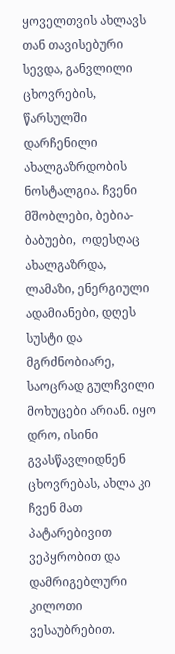ყოველთვის ახლავს თან თავისებური სევდა, განვლილი ცხოვრების, წარსულში დარჩენილი ახალგაზრდობის ნოსტალგია. ჩვენი მშობლები, ბებია-ბაბუები,  ოდესღაც ახალგაზრდა, ლამაზი, ენერგიული ადამიანები, დღეს სუსტი და მგრძნობიარე, საოცრად გულჩვილი მოხუცები არიან. იყო დრო, ისინი გვასწავლიდნენ ცხოვრებას, ახლა კი ჩვენ მათ პატარებივით ვეპყრობით და დამრიგებლური კილოთი ვესაუბრებით.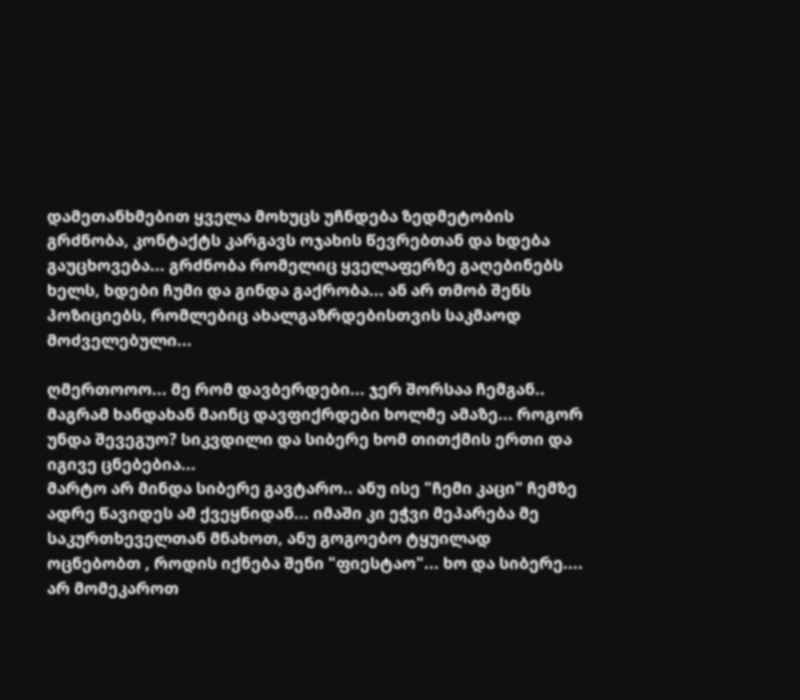დამეთანხმებით ყველა მოხუცს უჩნდება ზედმეტობის გრძნობა, კონტაქტს კარგავს ოჯახის წევრებთან და ხდება გაუცხოვება... გრძნობა რომელიც ყველაფერზე გაღებინებს ხელს, ხდები ჩუმი და გინდა გაქრობა... ან არ თმობ შენს პოზიციებს, რომლებიც ახალგაზრდებისთვის საკმაოდ მოძველებული...

ღმერთოოო... მე რომ დავბერდები... ჯერ შორსაა ჩემგან.. მაგრამ ხანდახან მაინც დავფიქრდები ხოლმე ამაზე... როგორ უნდა შევეგუო? სიკვდილი და სიბერე ხომ თითქმის ერთი და იგივე ცნებებია...
მარტო არ მინდა სიბერე გავტარო.. ანუ ისე "ჩემი კაცი" ჩემზე ადრე წავიდეს ამ ქვეყნიდან... იმაში კი ეჭვი მეპარება მე საკურთხეველთან მნახოთ, ანუ გოგოებო ტყუილად ოცნებობთ , როდის იქნება შენი "ფიესტაო"... ხო და სიბერე.... არ მომეკაროთ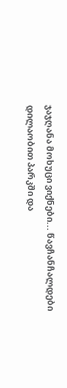ჯაჯღანა მოხუცი ვიქნები... წავჩანჩალდები დილაობით პარკში და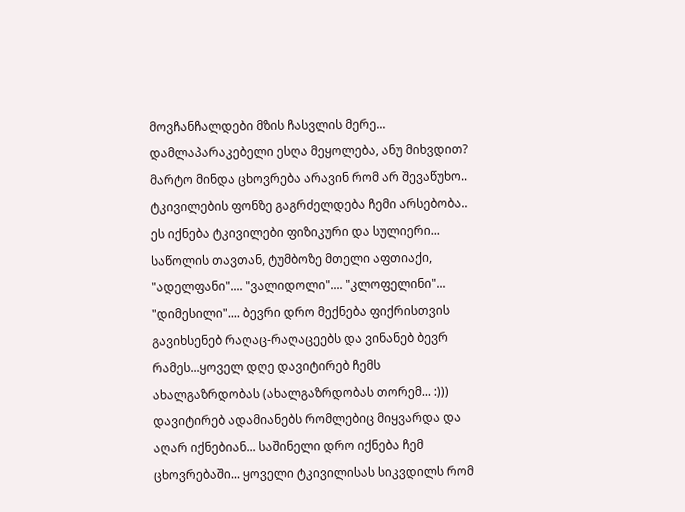მოვჩანჩალდები მზის ჩასვლის მერე... დამლაპარაკებელი ესღა მეყოლება, ანუ მიხვდით? მარტო მინდა ცხოვრება არავინ რომ არ შევაწუხო.. ტკივილების ფონზე გაგრძელდება ჩემი არსებობა.. ეს იქნება ტკივილები ფიზიკური და სულიერი... საწოლის თავთან, ტუმბოზე მთელი აფთიაქი, "ადელფანი".... "ვალიდოლი".... "კლოფელინი"... "დიმესილი".... ბევრი დრო მექნება ფიქრისთვის გავიხსენებ რაღაც-რაღაცეებს და ვინანებ ბევრ რამეს...ყოველ დღე დავიტირებ ჩემს ახალგაზრდობას (ახალგაზრდობას თორემ... :))) დავიტირებ ადამიანებს რომლებიც მიყვარდა და აღარ იქნებიან... საშინელი დრო იქნება ჩემ ცხოვრებაში... ყოველი ტკივილისას სიკვდილს რომ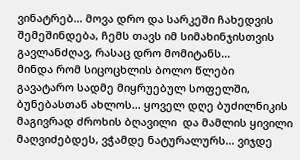ვინატრებ... მოვა დრო და სარკეში ჩახედვის შემეშინდება, ჩემს თავს იმ სიმახინჯისთვის გავლანძღავ, რასაც დრო მომიტანს...
მინდა რომ სიცოცხლის ბოლო წლები გავატარო სადმე მიყრუებულ სოფელში, ბუნებასთან ახლოს... ყოველ დღე ბუძილნიკის მაგივრად ძროხის ბღავილი  და მამლის ყივილი მაღვიძებდეს, ვჭამდე ნატურალურს... ვიჯდე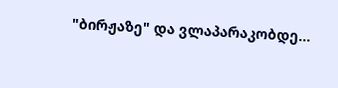"ბირჟაზე" და ვლაპარაკობდე...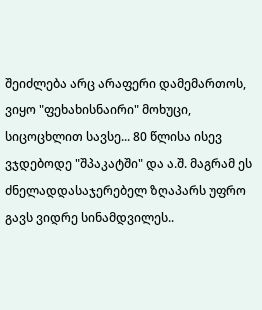შეიძლება არც არაფერი დამემართოს, ვიყო "ფეხახისნაირი" მოხუცი, სიცოცხლით სავსე... 80 წლისა ისევ ვჯდებოდე "შპაკატში" და ა.შ. მაგრამ ეს ძნელადდასაჯერებელ ზღაპარს უფრო გავს ვიდრე სინამდვილეს..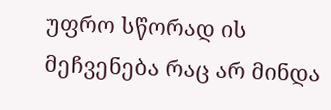უფრო სწორად ის მეჩვენება რაც არ მინდა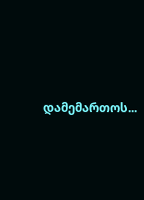დამემართოს...